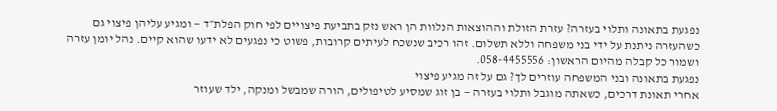נפגעת בתאונה ותלוי בעזרה? עזרת הזולת וההוצאות הנלוות הן ראש נזק בתביעת פיצויים לפי חוק הפלת״ד — ומגיע עליהן פיצוי גם כשהעזרה ניתנת על ידי בני משפחה וללא תשלום. זהו רכיב שנשכח לעיתים קרובות, פשוט כי נפגעים לא ידעו שהוא קיים. נהל יומן עזרה ושמור כל קבלה מהיום הראשון: 058-4455556.
נפגעת בתאונה ובני המשפחה עוזרים לך? גם על זה מגיע פיצוי
אחרי תאונת דרכים, כשאתה מוגבל ותלוי בעזרה — בן זוג שמסיע לטיפולים, הורה שמבשל ומנקה, ילד שעוזר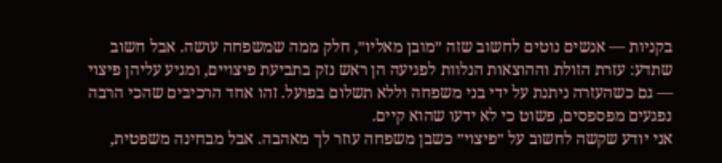בקניות — אנשים נוטים לחשוב שזה ״מובן מאליו״, חלק ממה שמשפחה עושה. אבל חשוב שתדע: עזרת הזולת וההוצאות הנלוות לפגיעה הן ראש נזק בתביעת פיצויים, ומגיע עליהן פיצוי — גם כשהעזרה ניתנת על ידי בני משפחה וללא תשלום בפועל. זהו אחד הרכיבים שהכי הרבה נפגעים מפספסים, פשוט כי לא ידעו שהוא קיים.
אני יודע שקשה לחשוב על ״פיצוי״ כשבן משפחה עוזר לך מאהבה. אבל מבחינה משפטית,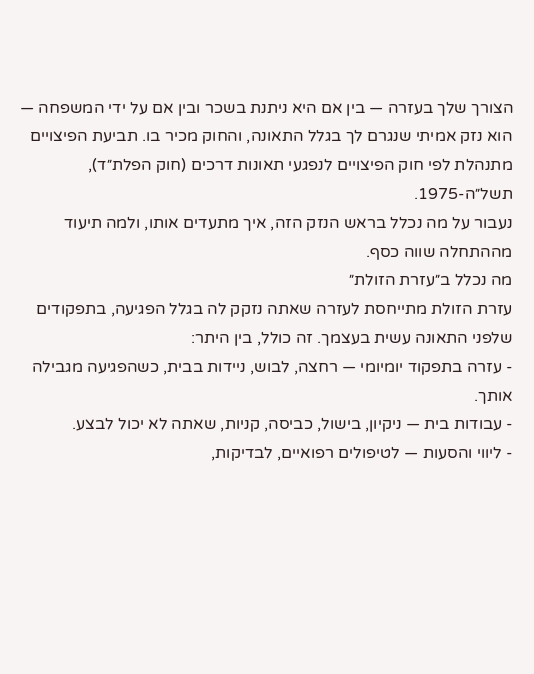הצורך שלך בעזרה — בין אם היא ניתנת בשכר ובין אם על ידי המשפחה — הוא נזק אמיתי שנגרם לך בגלל התאונה, והחוק מכיר בו. תביעת הפיצויים מתנהלת לפי חוק הפיצויים לנפגעי תאונות דרכים (חוק הפלת״ד), תשל״ה-1975.
נעבור על מה נכלל בראש הנזק הזה, איך מתעדים אותו, ולמה תיעוד מההתחלה שווה כסף.
מה נכלל ב״עזרת הזולת״
עזרת הזולת מתייחסת לעזרה שאתה נזקק לה בגלל הפגיעה, בתפקודים שלפני התאונה עשית בעצמך. זה כולל, בין היתר:
- עזרה בתפקוד יומיומי — רחצה, לבוש, ניידות בבית, כשהפגיעה מגבילה אותך.
- עבודות בית — ניקיון, בישול, כביסה, קניות, שאתה לא יכול לבצע.
- ליווי והסעות — לטיפולים רפואיים, לבדיקות,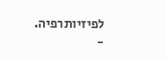לפיזיותרפיה.
-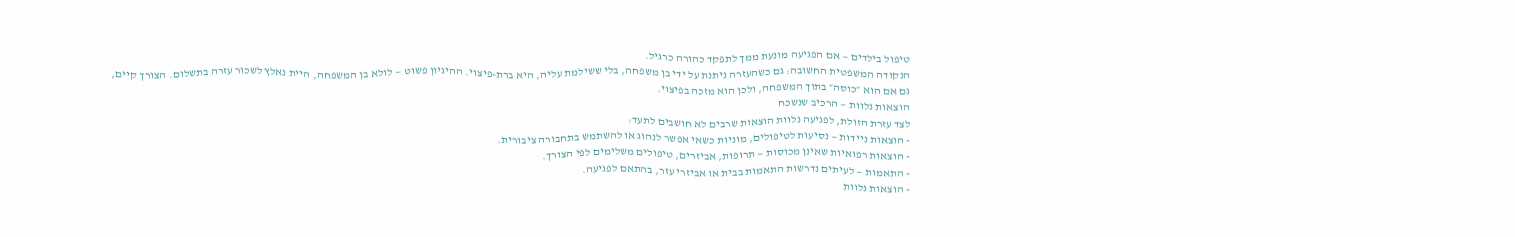טיפול בילדים — אם הפגיעה מונעת ממך לתפקד כהורה כרגיל.
הנקודה המשפטית החשובה: גם כשהעזרה ניתנת על ידי בן משפחה, בלי ששילמת עליה, היא ברת-פיצוי. ההיגיון פשוט — לולא בן המשפחה, היית נאלץ לשכור עזרה בתשלום. הצורך קיים, גם אם הוא ״כוסה״ בתוך המשפחה, ולכן הוא מזכה בפיצוי.
הוצאות נלוות — הרכיב שנשכח
לצד עזרת הזולת, לפגיעה נלוות הוצאות שרבים לא חושבים לתעד:
- הוצאות ניידות — נסיעות לטיפולים, מוניות כשאי אפשר לנהוג או להשתמש בתחבורה ציבורית.
- הוצאות רפואיות שאינן מכוסות — תרופות, אביזרים, טיפולים משלימים לפי הצורך.
- התאמות — לעיתים נדרשות התאמות בבית או אביזרי עזר, בהתאם לפגיעה.
- הוצאות נלוות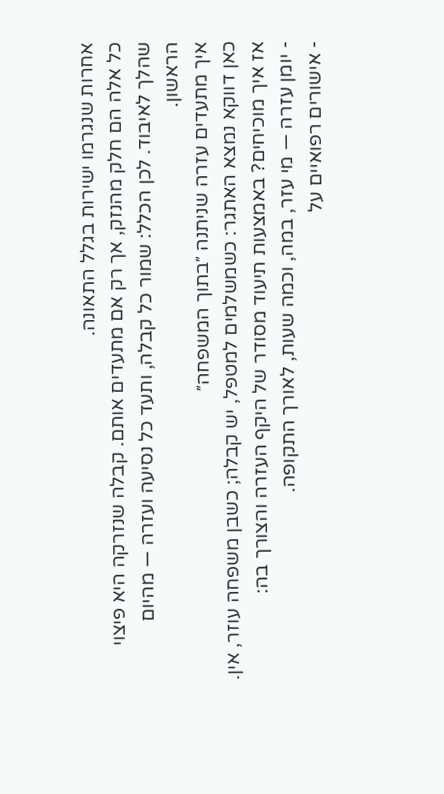אחרות שנגרמו ישירות בגלל התאונה.
כל אלה הם חלק מהנזק, אך רק אם מתעדים אותם. קבלה שנזרקה היא פיצוי שהלך לאיבוד. לכן הכלל: שמור כל קבלה, ותעד כל נסיעה ועזרה — מהיום הראשון.
איך מתעדים עזרה שניתנה ״בתוך המשפחה״
כאן דווקא נמצא האתגר: כשמשלמים למטפל, יש קבלה; כשבן משפחה עוזר, אין. אז איך מוכיחים? באמצעות תיעוד מסודר של היקף העזרה והצורך בה:
- יומן עזרה — מי עזר, במה, וכמה שעות, לאורך התקופה.
- אישורים רפואיים על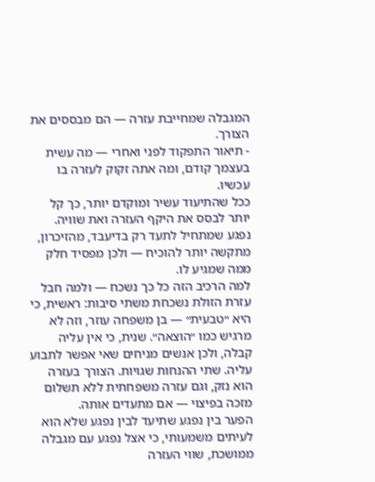המגבלה שמחייבת עזרה — הם מבססים את הצורך.
- תיאור התפקוד לפני ואחרי — מה עשית בעצמך קודם, ומה אתה זקוק לעזרה בו עכשיו.
ככל שהתיעוד עשיר ומוקדם יותר, כך קל יותר לבסס את היקף העזרה ואת שוויה. נפגע שמתחיל לתעד רק בדיעבד, מהזיכרון, מתקשה יותר להוכיח — ולכן מפסיד חלק ממה שמגיע לו.
למה הרכיב הזה כל כך נשכח — ולמה חבל
עזרת הזולת נשכחת משתי סיבות: ראשית, כי היא ״טבעית״ — בן משפחה עוזר, וזה לא מרגיש כמו ״הוצאה״. שנית, כי אין עליה קבלה, ולכן אנשים מניחים שאי אפשר לתבוע עליה. שתי ההנחות שגויות. הצורך בעזרה הוא נזק, וגם עזרה משפחתית ללא תשלום מזכה בפיצוי — אם מתעדים אותה.
הפער בין נפגע שתיעד לבין נפגע שלא הוא לעיתים משמעותי, כי אצל נפגע עם מגבלה ממושכת, שווי העזרה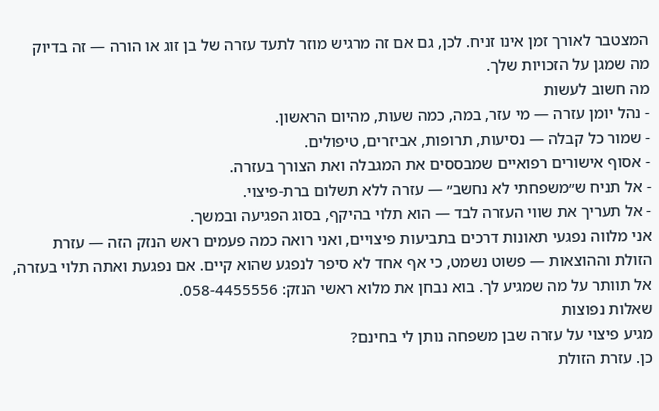המצטבר לאורך זמן אינו זניח. לכן, גם אם זה מרגיש מוזר לתעד עזרה של בן זוג או הורה — זה בדיוק מה שמגן על הזכויות שלך.
מה חשוב לעשות
- נהל יומן עזרה — מי עזר, במה, כמה שעות, מהיום הראשון.
- שמור כל קבלה — נסיעות, תרופות, אביזרים, טיפולים.
- אסוף אישורים רפואיים שמבססים את המגבלה ואת הצורך בעזרה.
- אל תניח ש״משפחתי לא נחשב״ — עזרה ללא תשלום ברת-פיצוי.
- אל תעריך את שווי העזרה לבד — הוא תלוי בהיקף, בסוג הפגיעה ובמשך.
אני מלווה נפגעי תאונות דרכים בתביעות פיצויים, ואני רואה כמה פעמים ראש הנזק הזה — עזרת הזולת וההוצאות — פשוט נשמט, כי אף אחד לא סיפר לנפגע שהוא קיים. אם נפגעת ואתה תלוי בעזרה, אל תוותר על מה שמגיע לך. בוא נבחן את מלוא ראשי הנזק: 058-4455556.
שאלות נפוצות
מגיע פיצוי על עזרה שבן משפחה נותן לי בחינם?
כן. עזרת הזולת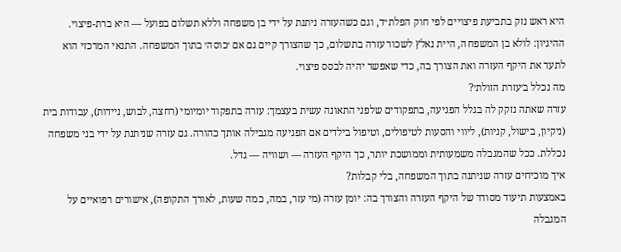היא ראש נזק בתביעת פיצויים לפי חוק הפלת״ד, וגם כשהעזרה ניתנת על ידי בן משפחה וללא תשלום בפועל — היא ברת-פיצוי. ההיגיון: לולא בן המשפחה, היית נאלץ לשכור עזרה בתשלום, כך שהצורך קיים גם אם ׳כוסה׳ בתוך המשפחה. התנאי המרכזי הוא לתעד את היקף העזרה ואת הצורך בה, כדי שאפשר יהיה לבסס פיצוי.
מה נכלל ב׳עזרת הזולת׳?
עזרה שאתה נזקק לה בגלל הפגיעה, בתפקודים שלפני התאונה עשית בעצמך: עזרה בתפקוד יומיומי (רחצה, לבוש, ניידות), עבודות בית (ניקיון, בישול, קניות), ליווי והסעות לטיפולים, וטיפול בילדים אם הפגיעה מגבילה אותך כהורה. גם עזרה שניתנת על ידי בני משפחה נכללת. ככל שהמגבלה משמעותית וממושכת יותר, כך היקף העזרה — ושוויה — גדל.
איך מוכיחים עזרה שניתנה בתוך המשפחה, בלי קבלות?
באמצעות תיעוד מסודר של היקף העזרה והצורך בה: יומן עזרה (מי עזר, במה, כמה שעות, לאורך התקופה), אישורים רפואיים על המגבלה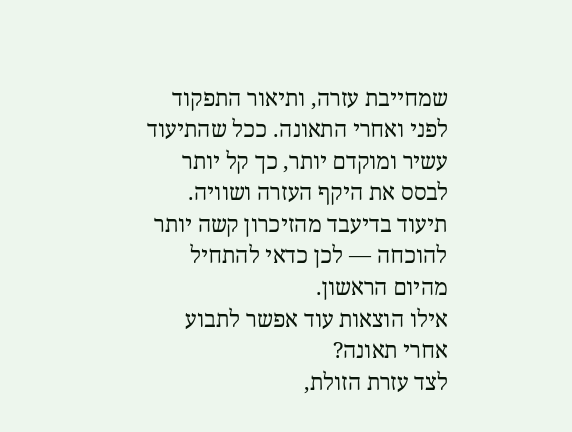שמחייבת עזרה, ותיאור התפקוד לפני ואחרי התאונה. ככל שהתיעוד עשיר ומוקדם יותר, כך קל יותר לבסס את היקף העזרה ושוויה. תיעוד בדיעבד מהזיכרון קשה יותר להוכחה — לכן כדאי להתחיל מהיום הראשון.
אילו הוצאות עוד אפשר לתבוע אחרי תאונה?
לצד עזרת הזולת,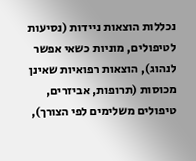נכללות הוצאות ניידות (נסיעות לטיפולים, מוניות כשאי אפשר לנהוג), הוצאות רפואיות שאינן מכוסות (תרופות, אביזרים, טיפולים משלימים לפי הצורך),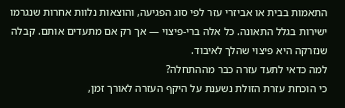התאמות בבית או אביזרי עזר לפי סוג הפגיעה, והוצאות נלוות אחרות שנגרמו ישירות בגלל התאונה. כל אלה ברי-פיצוי — אך רק אם מתעדים אותם. קבלה שנזרקה היא פיצוי שהלך לאיבוד.
למה כדאי לתעד עזרה כבר מההתחלה?
כי הוכחת עזרת הזולת נשענת על היקף העזרה לאורך זמן,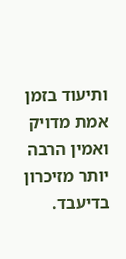ותיעוד בזמן אמת מדויק ואמין הרבה יותר מזיכרון בדיעבד.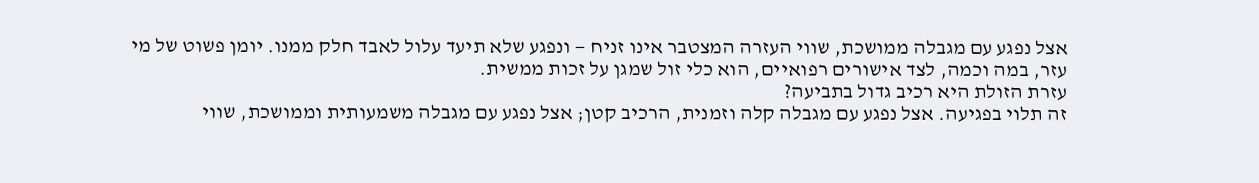אצל נפגע עם מגבלה ממושכת, שווי העזרה המצטבר אינו זניח — ונפגע שלא תיעד עלול לאבד חלק ממנו. יומן פשוט של מי עזר, במה וכמה, לצד אישורים רפואיים, הוא כלי זול שמגן על זכות ממשית.
עזרת הזולת היא רכיב גדול בתביעה?
זה תלוי בפגיעה. אצל נפגע עם מגבלה קלה וזמנית, הרכיב קטן; אצל נפגע עם מגבלה משמעותית וממושכת, שווי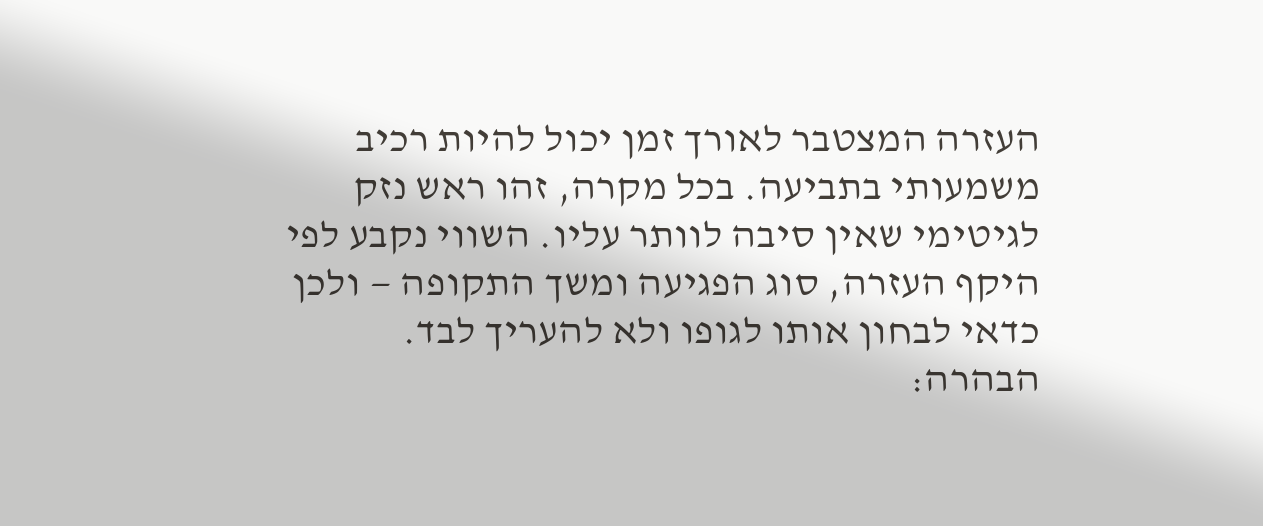העזרה המצטבר לאורך זמן יכול להיות רכיב משמעותי בתביעה. בכל מקרה, זהו ראש נזק לגיטימי שאין סיבה לוותר עליו. השווי נקבע לפי היקף העזרה, סוג הפגיעה ומשך התקופה — ולכן כדאי לבחון אותו לגופו ולא להעריך לבד.
הבהרה: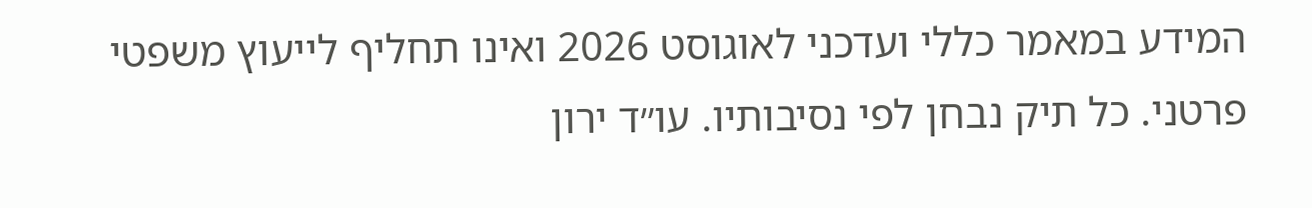המידע במאמר כללי ועדכני לאוגוסט 2026 ואינו תחליף לייעוץ משפטי פרטני. כל תיק נבחן לפי נסיבותיו. עו״ד ירון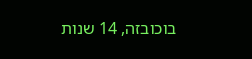בוכובזה, 14 שנות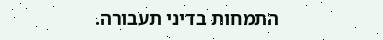התמחות בדיני תעבורה.